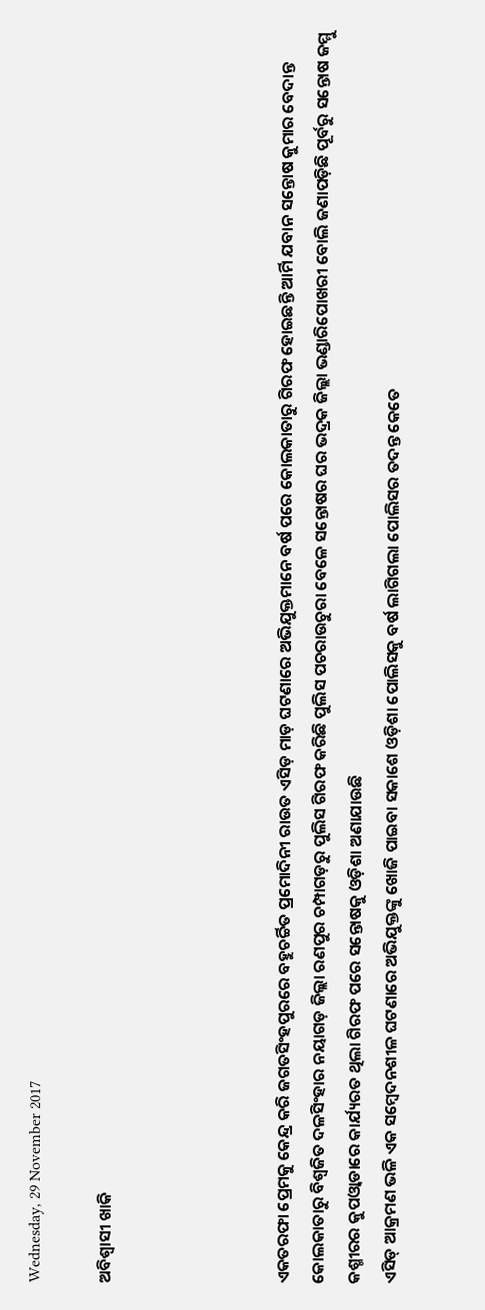Wednesday, 29 November 2017

ଅବିଶ୍ୱାସୀ ଖାକି




ଏକତରଫା ପ୍ରେମକୁ କେନ୍ଦ୍ର କରି ଜଗତସିଂହପୁରରେ ବହୁଚର୍ଚ୍ଚିତ ପ୍ରମୋଦିନୀ ରାଉତ ଏସିଡ଼ ମାଡ଼ ଘଟଣାରେ ଅଭିଯୁକ୍ତମାନେ ବର୍ଷ ପରେ କୋଲକାତାରୁ ଗିରଫ ହୋଇଛନ୍ତି ଆର୍ମି ଯବାନ ସନ୍ତୋଷ କୁମାର ବେଦାନ୍ତ କୋଲକାତାରୁ ବିଶ୍ୱଜିତ ଦଳସିଂହାର ନୟାଗଡ଼ ଜିଲ୍ଲା ରଣପୁର ଚମ୍ପାଗଡ଼ରୁ ପୁଲିସ ଗିରଫ କରିଛି ପୁଲିସ ପଚରାଉଚୁରା ବେଳେ ସନ୍ତୋଷର ଘର ଭଦ୍ରକ ଜିଲ୍ଲା ଭଣ୍ଡାରିପୋଖରୀ ବୋଲି ଜଣାପଡ଼ିଛି ପୂର୍ବରୁ ସନ୍ତୋଷ ଜମ୍ମୁ କଶ୍ମୀରର କୁପଓ୍ଵାଡାରେ କାର୍ଯ୍ୟରତ ଥିଲା ଗିରଫ ପରେ ସନ୍ତୋଷକୁ ଓଡ଼ିଶା ଅଣାଯାଉଛି
ଏସିଡ୍ ଆକ୍ରମଣ ଭଳି ଏକ ସମ୍ବେଦନଶୀଳ ଘଟଣାରେ ଅଭିଯୁକ୍ତଙ୍କୁ ଖୋଜି ପାଇବା ସକାଶେ ଓଡ଼ିଶା ପୋଲିସକୁ ବର୍ଷ ଲାଗିଗଲା ପୋଲିସର ତଦନ୍ତ କେତେ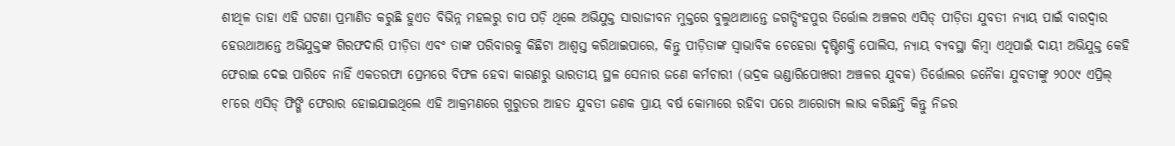ଶୀଥିଳ ତାହା ଏହି ଘଟଣା ପ୍ରମାଣିତ କରୁଛି ହୁଏତ ବିଭିନ୍ନ ମହଲରୁ ଚାପ ପଡ଼ି ଥିଲେ ଅଭିଯୁକ୍ତ ସାରାଜୀବନ ମୁକ୍ତରେ ବୁଲୁଥାଆନ୍ତେ ଜଗତ୍ସିଂହପୁର ତିର୍ତ୍ତୋଲ ଅଞ୍ଚଳର ଏସିଡ୍ ପୀଡ଼ିତା ଯୁବତୀ ନ୍ୟାୟ ପାଇଁ ବାରଦ୍ୱାର ହେଉଥାଆନ୍ତେ ଅଭିଯୁକ୍ତଙ୍କ ଗିରଫଦାରି ପୀଡ଼ିତା ଏବଂ ତାଙ୍କ ପରିବାରକୁ କିଛିଟା ଆଶ୍ୱସ୍ତ କରିଥାଇପାରେ, କିନ୍ତୁ ପୀଡ଼ିତାଙ୍କ ସ୍ବାଭାବିକ ଚେହେରା ଦୃଷ୍ଟିଶକ୍ତି ପୋଲିସ, ନ୍ୟାୟ ବ୍ୟବସ୍ଥା କିମ୍ବା ଏଥିପାଇଁ ଦାୟୀ ଅଭିଯୁକ୍ତ କେହି ଫେରାଇ ଦେଇ ପାରିବେ ନାହିଁ ଏକତରଫା ପ୍ରେମରେ ବିଫଳ ହେବା କାରଣରୁ ଭାରତୀୟ ସ୍ଥଳ ସେନାର ଜଣେ କର୍ମଚାରୀ (ଭଦ୍ରକ ଭଣ୍ଡାରିପୋଖରୀ ଅଞ୍ଚଳର ଯୁବକ) ତିର୍ତ୍ତୋଲର ଜନୈକା ଯୁବତୀଙ୍କୁ ୨୦୦୯ ଏପ୍ରିଲ୍ ୧୮ରେ ଏସିଡ୍ ଫିଙ୍ଗି ଫେରାର ହୋଇଯାଇଥିଲେ ଏହି ଆକ୍ରମଣରେ ଗୁରୁତର ଆହତ ଯୁବତୀ ଜଣକ ପ୍ରାୟ ବର୍ଷ କୋମାରେ ରହିବା ପରେ ଆରୋଗ୍ୟ ଲାଭ କରିଛନ୍ତି କିନ୍ତୁ ନିଜର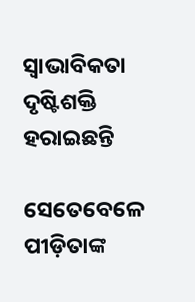ସ୍ବାଭାବିକତା ଦୃଷ୍ଟିଶକ୍ତି ହରାଇଛନ୍ତି

ସେତେବେଳେ ପୀଡ଼ିତାଙ୍କ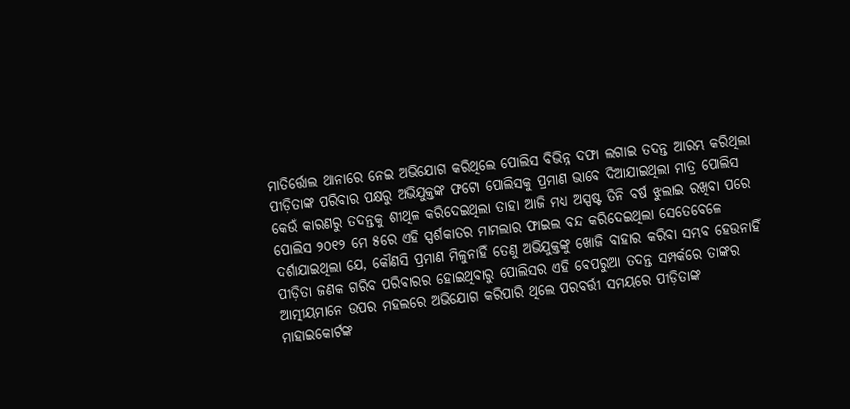ମାତିର୍ତ୍ତୋଲ ଥାନାରେ ନେଇ ଅଭିଯୋଗ କରିଥିଲେ ପୋଲିସ ବିଭିନ୍ନ ଦଫା ଲଗାଇ ତଦନ୍ତ ଆରମ୍ଭ କରିଥିଲା ପୀଡ଼ିତାଙ୍କ ପରିବାର ପକ୍ଷରୁ ଅଭିଯୁକ୍ତଙ୍କ ଫଟୋ ପୋଲିସକୁ ପ୍ରମାଣ ଭାବେ ଦିଆଯାଇଥିଲା ମାତ୍ର ପୋଲିସ କେଉଁ କାରଣରୁ ତଦନ୍ତକୁ ଶୀଥିଳ କରିଦେଇଥିଲା ତାହା ଆଜି ମଧ୍ୟ ଅସ୍ପଷ୍ଟ ତିନି ବର୍ଷ ଝୁଲାଇ ରଖିବା ପରେ ପୋଲିସ ୨୦୧୨ ମେ ୫ରେ ଏହି ସ୍ପର୍ଶକାତର ମାମଲାର ଫାଇଲ ବନ୍ଦ କରିଦେଇଥିଲା ସେତେବେଳେ ଦର୍ଶାଯାଇଥିଲା ଯେ, କୌଣସି ପ୍ରମାଣ ମିଳୁନାହିଁ ତେଣୁ ଅଭିଯୁକ୍ତଙ୍କୁ ଖୋଜି ବାହାର କରିବା ସମ୍ଭବ ହେଉନାହିଁ ପୀଡ଼ିତା ଜଣକ ଗରିବ ପରିବାରର ହୋଇଥିବାରୁ ପୋଲିସର ଏହି ବେପରୁଆ ତଦନ୍ତ ସମ୍ପର୍କରେ ତାଙ୍କର ଆତ୍ମୀୟମାନେ ଉପର ମହଲରେ ଅଭିଯୋଗ କରିପାରି ଥିଲେ ପରବର୍ତ୍ତୀ ସମୟରେ ପୀଡ଼ିତାଙ୍କ ମାହାଇକୋର୍ଟଙ୍କ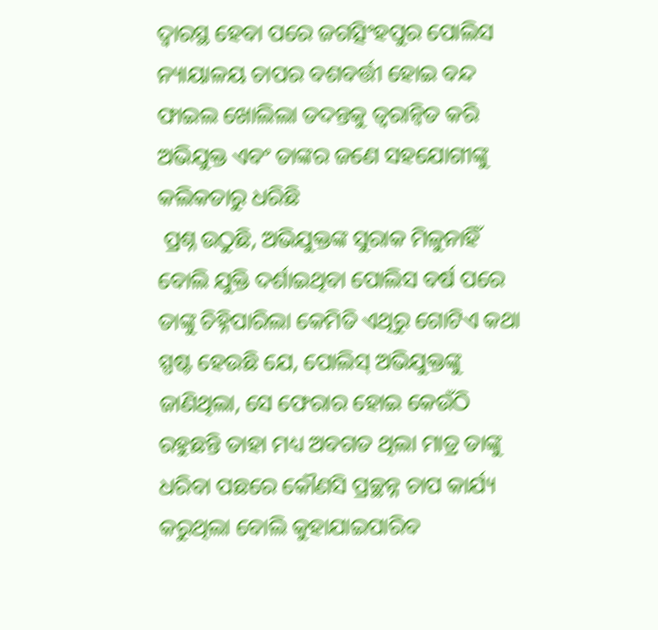ଦ୍ୱାରସ୍ଥ ହେବା ପରେ ଜଗତ୍ସିଂହପୁର ପୋଲିସ ନ୍ୟାୟାଳୟ ଚାପର ବଶବର୍ତ୍ତୀ ହୋଇ ବନ୍ଦ ଫାଇଲ ଖୋଲିଲା ତଦନ୍ତକୁ ତ୍ୱରାନ୍ବିତ କରି ଅଭିଯୁକ୍ତ ଏବଂ ତାଙ୍କର ଜଣେ ସହଯୋଗୀଙ୍କୁ କଲିକତାରୁ ଧରିଛି
 ପ୍ରଶ୍ନ ଉଠୁଛି, ଅଭିଯୁକ୍ତଙ୍କ ସୁରାକ ମିଳୁନାହିଁ ବୋଲି ଯୁକ୍ତି ଦର୍ଶାଇଥିବା ପୋଲିସ ବର୍ଷ ପରେ ତାଙ୍କୁ ଚିହ୍ନିପାରିଲା କେମିତି ଏଥିରୁ ଗୋଟିଏ କଥା ସ୍ପଷ୍ଟ ହେଉଛି ଯେ, ପୋଲିସ୍ ଅଭିଯୁକ୍ତଙ୍କୁ ଜାଣିଥିଲା, ସେ ଫେରାର ହୋଇ କେଉଁଠି ରହୁଛନ୍ତି ତାହା ମଧ୍ୟ ଅବଗତ ଥିଲା ମାତ୍ର ତାଙ୍କୁ ଧରିବା ପଛରେ କୌଣସି ପ୍ରଚ୍ଛନ୍ନ ଚାପ କାର୍ଯ୍ୟ କରୁଥିଲା ବୋଲି କୁହାଯାଇପାରିବ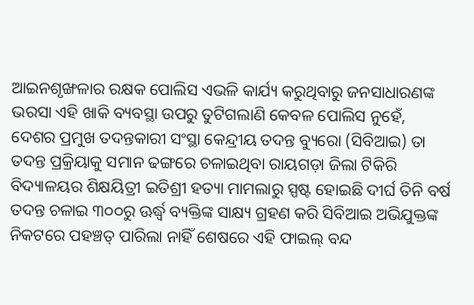ଆଇନଶୃଙ୍ଖଳାର ରକ୍ଷକ ପୋଲିସ ଏଭଳି କାର୍ଯ୍ୟ କରୁଥିବାରୁ ଜନସାଧାରଣଙ୍କ ଭରସା ଏହି ଖାକି ବ୍ୟବସ୍ଥା ଉପରୁ ତୁଟିଗଲାଣି କେବଳ ପୋଲିସ ନୁହେଁ, ଦେଶର ପ୍ରମୁଖ ତଦନ୍ତକାରୀ ସଂସ୍ଥା କେନ୍ଦ୍ରୀୟ ତଦନ୍ତ ବ୍ୟୁରୋ (ସିବିଆଇ) ତା ତଦନ୍ତ ପ୍ରକ୍ରିୟାକୁ ସମାନ ଢଙ୍ଗରେ ଚଳାଇଥିବା ରାୟଗଡ଼ା ଜିଲା ଟିକିରି ବିଦ୍ୟାଳୟର ଶିକ୍ଷୟିତ୍ରୀ ଇତିଶ୍ରୀ ହତ୍ୟା ମାମଲାରୁ ସ୍ପଷ୍ଟ ହୋଇଛି ଦୀର୍ଘ ତିନି ବର୍ଷ ତଦନ୍ତ ଚଳାଇ ୩୦୦ରୁ ଊର୍ଦ୍ଧ୍ୱ ବ୍ୟକ୍ତିଙ୍କ ସାକ୍ଷ୍ୟ ଗ୍ରହଣ କରି ସିବିଆଇ ଅଭିଯୁକ୍ତଙ୍କ ନିକଟରେ ପହଞ୍ଚତ୍ ପାରିଲା ନାହିଁ ଶେଷରେ ଏହି ଫାଇଲ୍ ବନ୍ଦ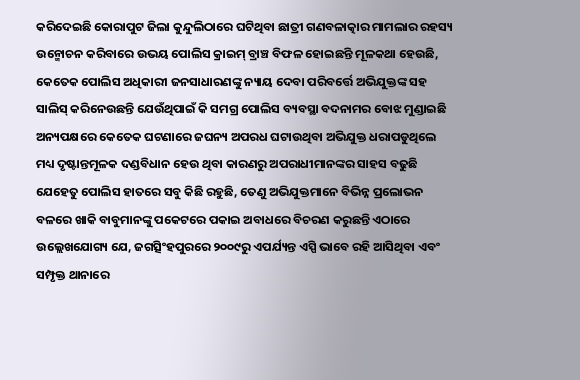କରିଦେଇଛି କୋରାପୁଟ ଜିଲା କୁନ୍ଦୁଲିଠାରେ ଘଟିଥିବା ଛାତ୍ରୀ ଗଣବଳାତ୍କାର ମାମଲାର ରହସ୍ୟ ଉନ୍ମୋଚନ କରିବାରେ ଉଭୟ ପୋଲିସ କ୍ରାଇମ୍ ବ୍ରାଞ୍ଚ ବିଫଳ ହୋଇଛନ୍ତି ମୂଳକଥା ହେଉଛି, କେତେକ ପୋଲିସ ଅଧିକାରୀ ଜନସାଧାରଣଙ୍କୁ ନ୍ୟାୟ ଦେବା ପରିବର୍ତ୍ତେ ଅଭିଯୁକ୍ତଙ୍କ ସହ ସାଲିସ୍ କରିନେଉଛନ୍ତି ଯେଉଁଥିପାଇଁ କି ସମଗ୍ର ପୋଲିସ ବ୍ୟବସ୍ଥା ବଦନାମର ବୋଝ ମୁଣ୍ଡାଇଛି ଅନ୍ୟପକ୍ଷରେ କେତେକ ଘଟଣାରେ ଜଘନ୍ୟ ଅପରଧ ଘଟାଉଥିବା ଅଭିଯୁକ୍ତ ଧରାପଡୁଥିଲେ ମଧ୍ୟ ଦୃଷ୍ଟାନ୍ତମୂଳକ ଦଣ୍ଡବିଧାନ ହେଉ ଥିବା କାରଣରୁ ଅପରାଧୀମାନଙ୍କର ସାହସ ବଢୁଛି ଯେହେତୁ ପୋଲିସ ହାତରେ ସବୁ କିଛି ରହୁଛି, ତେଣୁ ଅଭିଯୁକ୍ତମାନେ ବିଭିନ୍ନ ପ୍ରଲୋଭନ ବଳରେ ଖାକି ବାବୁମାନଙ୍କୁ ପକେଟରେ ପକାଇ ଅବାଧରେ ବିଚରଣ କରୁଛନ୍ତି ଏଠାରେ ଉଲ୍ଲେଖଯୋଗ୍ୟ ଯେ, ଜଗତ୍ସିଂହପୁରରେ ୨୦୦୯ରୁ ଏପର୍ଯ୍ୟନ୍ତ ଏସ୍ପି ଭାବେ ରହି ଆସିଥିବା ଏବଂ ସମ୍ପୃକ୍ତ ଥାନାରେ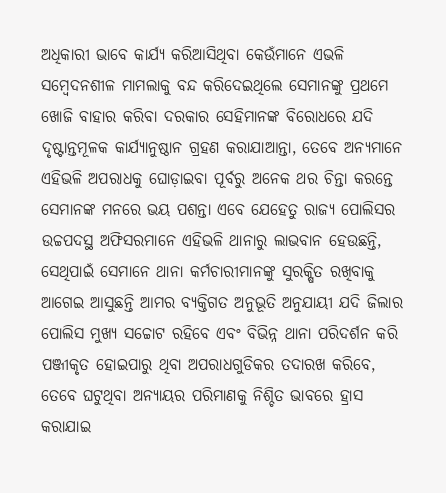ଅଧିକାରୀ ଭାବେ କାର୍ଯ୍ୟ କରିଆସିଥିବା କେଉଁମାନେ ଏଭଳି ସମ୍ବେଦନଶୀଳ ମାମଲାକୁ ବନ୍ଦ କରିଦେଇଥିଲେ ସେମାନଙ୍କୁ ପ୍ରଥମେ ଖୋଜି ବାହାର କରିବା ଦରକାର ସେହିମାନଙ୍କ ବିରୋଧରେ ଯଦି ଦୃଷ୍ଟାନ୍ତମୂଳକ କାର୍ଯ୍ୟାନୁଷ୍ଠାନ ଗ୍ରହଣ କରାଯାଆନ୍ତା, ତେବେ ଅନ୍ୟମାନେ ଏହିଭଳି ଅପରାଧକୁ ଘୋଡ଼ାଇବା ପୂର୍ବରୁ ଅନେକ ଥର ଚିନ୍ତା କରନ୍ତେ ସେମାନଙ୍କ ମନରେ ଭୟ ପଶନ୍ତା ଏବେ ଯେହେତୁ ରାଜ୍ୟ ପୋଲିସର ଉଚ୍ଚପଦସ୍ଥ ଅଫିସରମାନେ ଏହିଭଳି ଥାନାରୁ ଲାଭବାନ ହେଉଛନ୍ତି, ସେଥିପାଇଁ ସେମାନେ ଥାନା କର୍ମଚାରୀମାନଙ୍କୁ ସୁରକ୍ଷିତ ରଖିବାକୁ ଆଗେଇ ଆସୁଛନ୍ତି ଆମର ବ୍ୟକ୍ତିଗତ ଅନୁଭୂତି ଅନୁଯାୟୀ ଯଦି ଜିଲାର ପୋଲିସ ମୁଖ୍ୟ ସଚ୍ଚୋଟ ରହିବେ ଏବଂ ବିଭିନ୍ନ ଥାନା ପରିଦର୍ଶନ କରି ପଞ୍ଜୀକୃତ ହୋଇପାରୁ ଥିବା ଅପରାଧଗୁଡିକର ତଦାରଖ କରିବେ, ତେବେ ଘଟୁଥିବା ଅନ୍ୟାୟର ପରିମାଣକୁ ନିଶ୍ଚିତ ଭାବରେ ହ୍ରାସ କରାଯାଇ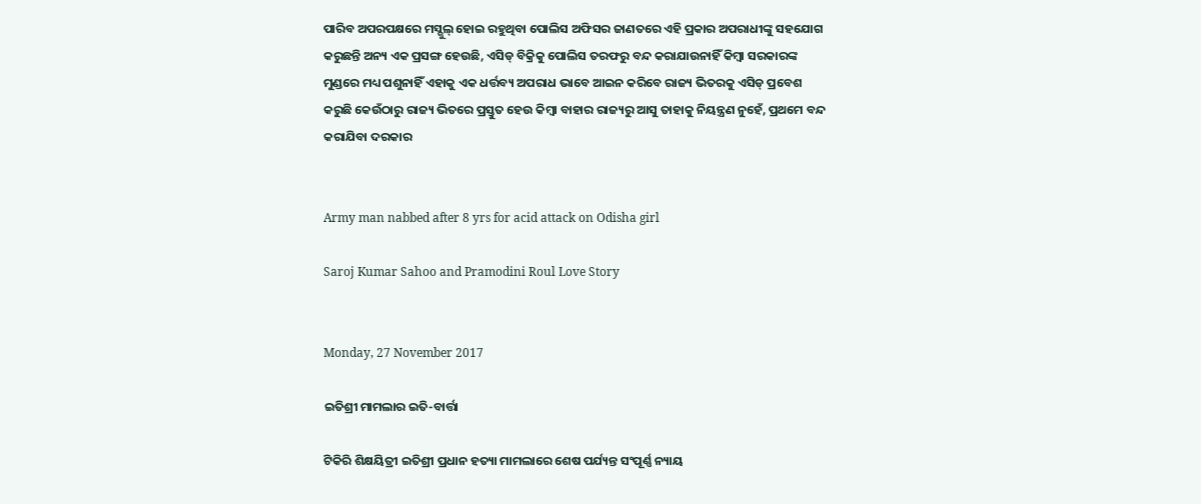ପାରିବ ଅପରପକ୍ଷରେ ମସ୍ଗୁଲ୍ ହୋଇ ରହୁଥିବା ପୋଲିସ ଅଫିସର ଜାଣତରେ ଏହି ପ୍ରକାର ଅପରାଧୀଙ୍କୁ ସହଯୋଗ କରୁଛନ୍ତି ଅନ୍ୟ ଏକ ପ୍ରସଙ୍ଗ ହେଉଛି, ଏସିଡ୍ ବିକ୍ରିକୁ ପୋଲିସ ତରଫରୁ ବନ୍ଦ କରାଯାଉନାହିଁ କିମ୍ବା ସରକାରଙ୍କ ମୁଣ୍ଡରେ ମଧ୍ୟ ପଶୁନାହିଁ ଏହାକୁ ଏକ ଧର୍ତ୍ତବ୍ୟ ଅପରାଧ ଭାବେ ଆଇନ କରିବେ ରାଜ୍ୟ ଭିତରକୁ ଏସିଡ୍ ପ୍ରବେଶ କରୁଛି କେଉଁଠାରୁ ରାଜ୍ୟ ଭିତରେ ପ୍ରସ୍ତୁତ ହେଉ କିମ୍ବା ବାହାର ରାଜ୍ୟରୁ ଆସୁ ତାହାକୁ ନିୟନ୍ତ୍ରଣ ନୁହେଁ, ପ୍ରଥମେ ବନ୍ଦ କରାଯିବା ଦରକାର


Army man nabbed after 8 yrs for acid attack on Odisha girl

Saroj Kumar Sahoo and Pramodini Roul Love Story


Monday, 27 November 2017

ଇତିଶ୍ରୀ ମାମଲାର ଇତି-ବାର୍ତ୍ତା

ଟିକିରି ଶିକ୍ଷୟିତ୍ରୀ ଇତିଶ୍ରୀ ପ୍ରଧାନ ହତ୍ୟା ମାମଲାରେ ଶେଷ ପର୍ଯ୍ୟନ୍ତ ସଂପୂର୍ଣ୍ଣ ନ୍ୟାୟ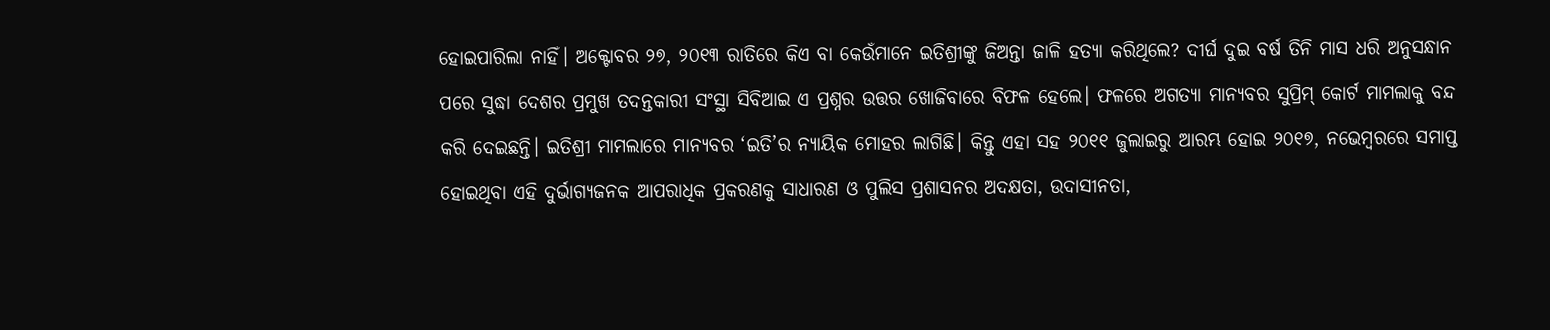ହୋଇପାରିଲା ନାହିଁ। ଅକ୍ଟୋବର ୨୭, ୨୦୧୩ ରାତିରେ କିଏ ବା କେଉଁମାନେ ଇତିଶ୍ରୀଙ୍କୁ ଜିଅନ୍ତା ଜାଳି ହତ୍ୟା କରିଥିଲେ? ଦୀର୍ଘ ଦୁଇ ବର୍ଷ ତିନି ମାସ ଧରି ଅନୁସନ୍ଧାନ ପରେ ସୁଦ୍ଧା ଦେଶର ପ୍ରମୁଖ ତଦନ୍ତକାରୀ ସଂସ୍ଥା ସିବିଆଇ ଏ ପ୍ରଶ୍ନର ଉତ୍ତର ଖୋଜିବାରେ ବିଫଳ ହେଲେ। ଫଳରେ ଅଗତ୍ୟା ମାନ୍ୟବର ସୁପ୍ରିମ୍‌ କୋର୍ଟ ମାମଲାକୁ ବନ୍ଦ କରି ଦେଇଛନ୍ତି। ଇତିଶ୍ରୀ ମାମଲାରେ ମାନ୍ୟବର ‘ଇତି’ର ନ୍ୟାୟିକ ମୋହର ଲାଗିଛି। କିନ୍ତୁ ଏହା ସହ ୨୦୧୧ ଜୁଲାଇରୁ ଆରମ୍ଭ ହୋଇ ୨୦୧୭, ନଭେମ୍ବରରେ ସମାପ୍ତ ହୋଇଥିବା ଏହି ଦୁର୍ଭାଗ୍ୟଜନକ ଆପରାଧିକ ପ୍ରକରଣକୁ ସାଧାରଣ ଓ ପୁଲିସ ପ୍ରଶାସନର ଅଦକ୍ଷତା, ଉଦାସୀନତା,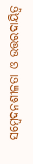ସମ୍ବେଦନଶୀଳତା ଓ ଉତ୍ତରଦାୟିତ୍ୱ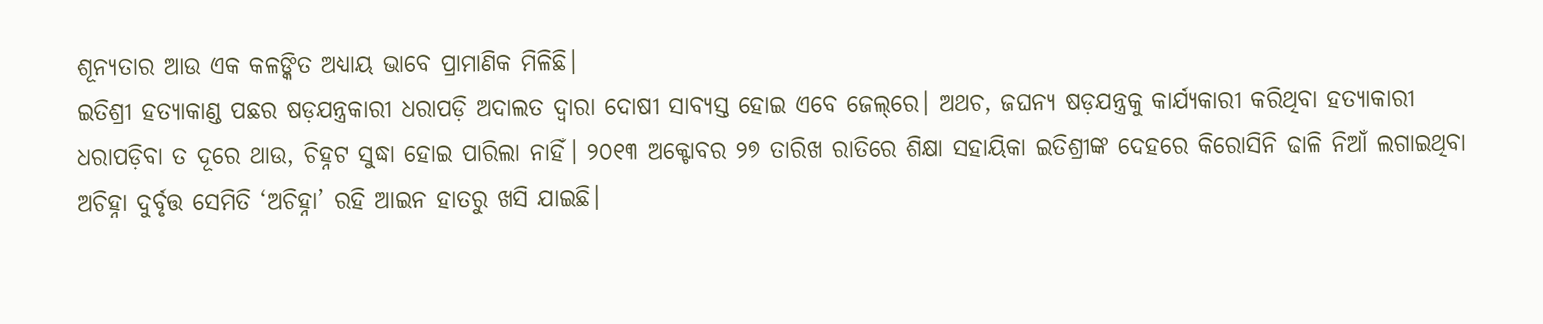ଶୂନ୍ୟତାର ଆଉ ଏକ କଳଙ୍କିତ ଅଧ୍ୟାୟ ଭାବେ ପ୍ରାମାଣିକ ମିଳିଛି।
ଇତିଶ୍ରୀ ହତ୍ୟାକାଣ୍ଡ ପଛର ଷଡ଼ଯନ୍ତ୍ରକାରୀ ଧରାପଡ଼ି ଅଦାଲତ ଦ୍ୱାରା ଦୋଷୀ ସାବ୍ୟସ୍ତ ହୋଇ ଏବେ ଜେଲ୍‌ରେ। ଅଥଚ, ଜଘନ୍ୟ ଷଡ଼ଯନ୍ତ୍ରକୁ କାର୍ଯ୍ୟକାରୀ କରିଥିବା ହତ୍ୟାକାରୀ ଧରାପଡ଼ିବା ତ ଦୂରେ ଥାଉ, ଚିହ୍ନଟ ସୁଦ୍ଧା ହୋଇ ପାରିଲା ନାହିଁ। ୨୦୧୩ ଅକ୍ଟୋବର ୨୭ ତାରିଖ ରାତିରେ ଶିକ୍ଷା ସହାୟିକା ଇତିଶ୍ରୀଙ୍କ ଦେହରେ କିରୋସିନି ଢାଳି ନିଆଁ ଲଗାଇଥିବା ଅଚିହ୍ନା ଦୁର୍ବୃତ୍ତ ସେମିତି ‘ଅଚିହ୍ନା’ ରହି ଆଇନ ହାତରୁ ଖସି ଯାଇଛି।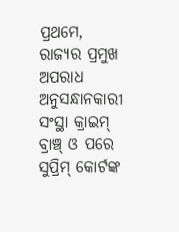ପ୍ରଥମେ, ରାଜ୍ୟର ପ୍ରମୁଖ ଅପରାଧ ଅନୁସନ୍ଧାନକାରୀ ସଂସ୍ଥା କ୍ରାଇମ୍‌ ବ୍ରାଞ୍ଚ୍‌ ଓ ପରେ ସୁପ୍ରିମ୍‌ କୋର୍ଟଙ୍କ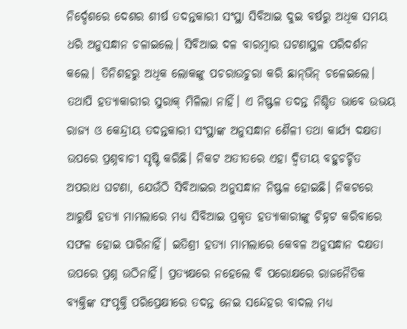ନିର୍ଦ୍ଦେଶରେ ଦେଶର ଶୀର୍ଷ ତଦନ୍ତକାରୀ ସଂସ୍ଥା ସିବିଆଇ ଦୁଇ ବର୍ଷରୁ ଅଧିକ ସମୟ ଧରି ଅନୁସନ୍ଧାନ ଚଳାଇଲେ। ସିବିଆଇ ଦଳ ବାରମ୍ବାର ଘଟଣାସ୍ଥଳ ପରିଦର୍ଶନ କଲେ। ତିନିଶହରୁ ଅଧିକ ଲୋକଙ୍କୁ ପଚରାଉଚୁରା କରି ଛାନ୍‌ଭିନ୍‌ ଚଳେଇଲେ। ତଥାପି ହତ୍ୟାକାରୀର ସୁରାକ୍‌ ମିଳିଲା ନାହିଁ। ଏ ନିଷ୍ଫଳ ତଦନ୍ତ ନିଶ୍ଚିତ ଭାବେ ଉଭୟ ରାଜ୍ୟ ଓ କେନ୍ଦ୍ରୀୟ ତଦନ୍ତକାରୀ ସଂସ୍ଥାଙ୍କ ଅନୁସନ୍ଧାନ ଶୈଳୀ ତଥା କାର୍ଯ୍ୟ ଦକ୍ଷତା ଉପରେ ପ୍ରଶ୍ନବାଚୀ ସୃଷ୍ଟି କରିଛି। ନିକଟ ଅତୀତରେ ଏହା ଦ୍ୱିତୀୟ ବହୁଚର୍ଚ୍ଚିତ ଅପରାଧ ଘଟଣା, ଯେଉଁଠି ସିବିଆଇର ଅନୁସନ୍ଧାନ ନିଷ୍ଫଳ ହୋଇଛି। ନିକଟରେ ଆରୁଷି ହତ୍ୟା ମାମଲାରେ ମଧ୍ୟ ସିବିଆଇ ପ୍ରକୃତ ହତ୍ୟାକାରୀଙ୍କୁ ଚିହ୍ନଟ କରିବାରେ ସଫଳ ହୋଇ ପାରିନାହିଁ। ଇତିଶ୍ରୀ ହତ୍ୟା ମାମଲାରେ କେବଳ ଅନୁସନ୍ଧାନ ଦକ୍ଷତା ଉପରେ ପ୍ରଶ୍ନ ଉଠିନାହିଁ। ପ୍ରତ୍ୟକ୍ଷରେ ନହେଲେ ବି ପରୋକ୍ଷରେ ରାଜନୈତିକ ବ୍ୟକ୍ତିଙ୍କ ସଂପୃକ୍ତି ପରିପ୍ରେକ୍ଷୀରେ ତଦନ୍ତ ନେଇ ସନ୍ଦେହର ବାଦଲ ମଧ୍ୟ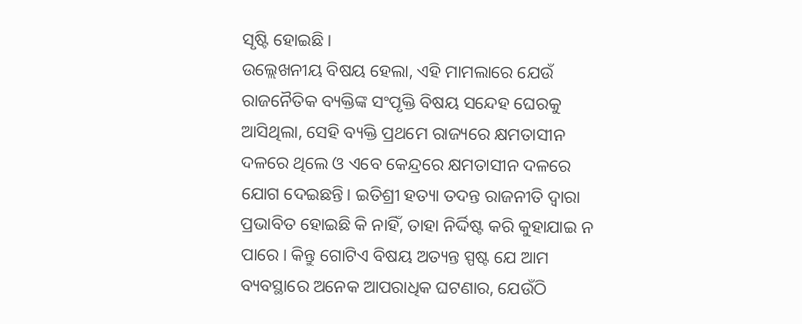ସୃଷ୍ଟି ହୋଇଛି।
ଉଲ୍ଲେଖନୀୟ ବିଷୟ ହେଲା, ଏହି ମାମଲାରେ ଯେଉଁ ରାଜନୈତିକ ବ୍ୟକ୍ତିଙ୍କ ସଂପୃକ୍ତି ବିଷୟ ସନ୍ଦେହ ଘେରକୁ ଆସିଥିଲା, ସେହି ବ୍ୟକ୍ତି ପ୍ରଥମେ ରାଜ୍ୟରେ କ୍ଷମତାସୀନ ଦଳରେ ଥିଲେ ଓ ଏବେ କେନ୍ଦ୍ରରେ କ୍ଷମତାସୀନ ଦଳରେ ଯୋଗ ଦେଇଛନ୍ତି। ଇତିଶ୍ରୀ ହତ୍ୟା ତଦନ୍ତ ରାଜନୀତି ଦ୍ୱାରା ପ୍ରଭାବିତ ହୋଇଛି କି ନାହିଁ, ତାହା ନିର୍ଦ୍ଦିଷ୍ଟ କରି କୁହାଯାଇ ନ ପାରେ। କିନ୍ତୁ ଗୋଟିଏ ବିଷୟ ଅତ୍ୟନ୍ତ ସ୍ପଷ୍ଟ ଯେ ଆମ ବ୍ୟବସ୍ଥାରେ ଅନେକ ଆପରାଧିକ ଘଟଣାର, ଯେଉଁଠି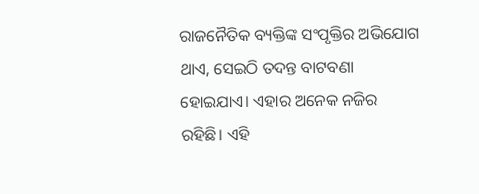ରାଜନୈତିକ ବ୍ୟକ୍ତିଙ୍କ ସଂପୃକ୍ତିର ଅଭିଯୋଗ ଥାଏ, ସେଇଠି ତଦନ୍ତ ବାଟବଣା ହୋଇଯାଏ। ଏହାର ଅନେକ ନଜିର ରହିଛି। ଏହି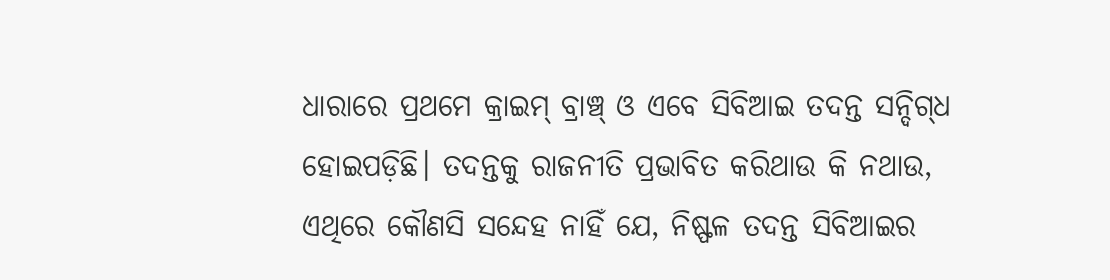ଧାରାରେ ପ୍ରଥମେ କ୍ରାଇମ୍‌ ବ୍ରାଞ୍ଚ୍‌ ଓ ଏବେ ସିବିଆଇ ତଦନ୍ତ ସନ୍ଦିଗ୍‌ଧ ହୋଇପଡ଼ିଛି। ତଦନ୍ତକୁ ରାଜନୀତି ପ୍ରଭାବିତ କରିଥାଉ କି ନଥାଉ, ଏଥିରେ କୌଣସି ସନ୍ଦେହ ନାହିଁ ଯେ, ନିଷ୍ଫଳ ତଦନ୍ତ ସିବିଆଇର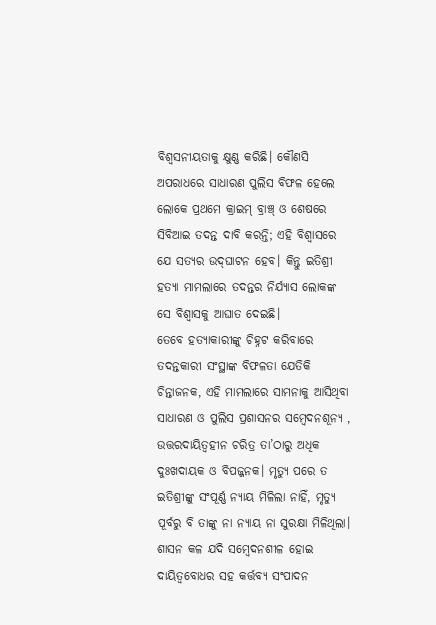ବିଶ୍ୱସନୀୟତାକୁ କ୍ଷୁଣ୍ଣ କରିଛି। କୌଣସି ଅପରାଧରେ ସାଧାରଣ ପୁଲିସ ବିଫଳ ହେଲେ ଲୋକେ ପ୍ରଥମେ କ୍ରାଇମ୍‌ ବ୍ରାଞ୍ଚ୍‌ ଓ ଶେଷରେ ସିବିଆଇ ତଦନ୍ତ ଦାବି କରନ୍ତି; ଏହି ବିଶ୍ୱାସରେ ଯେ ସତ୍ୟର ଉଦ୍‌ଘାଟନ ହେବ। କିନ୍ତୁ ଇତିଶ୍ରୀ ହତ୍ୟା ମାମଲାରେ ତଦନ୍ତର ନିର୍ଯ୍ୟାସ ଲୋକଙ୍କ ସେ ବିଶ୍ୱାସକୁ ଆଘାତ ଦେଇଛି।
ତେବେ ହତ୍ୟାକାରୀଙ୍କୁ ଚିହ୍ନଟ କରିବାରେ ତଦନ୍ତକାରୀ ସଂସ୍ଥାଙ୍କ ବିଫଳତା ଯେତିକି ଚିନ୍ତାଜନକ, ଏହି ମାମଲାରେ ସାମନାକୁ ଆସିଥିବା ସାଧାରଣ ଓ ପୁଲିସ ପ୍ରଶାସନର ସମ୍ବେଦନଶୂନ୍ୟ , ଉତ୍ତରଦାୟିତ୍ୱହୀନ ଚରିତ୍ର ତା’ଠାରୁ ଅଧିକ ଦୁଃଖଦାୟକ ଓ ବିପଜ୍ଜନକ। ମୃତ୍ୟୁ ପରେ ତ ଇତିଶ୍ରୀଙ୍କୁ ସଂପୂର୍ଣ୍ଣ ନ୍ୟାୟ ମିଳିଲା ନାହିଁ, ମୃତ୍ୟୁ ପୂର୍ବରୁ ବି ତାଙ୍କୁ ନା ନ୍ୟାୟ ନା ସୁରକ୍ଷା ମିଳିଥିଲା। ଶାସନ କଳ ଯଦି ସମ୍ବେଦନଶୀଳ ହୋଇ ଦାୟିତ୍ୱବୋଧର ସହ କର୍ତ୍ତବ୍ୟ ସଂପାଦନ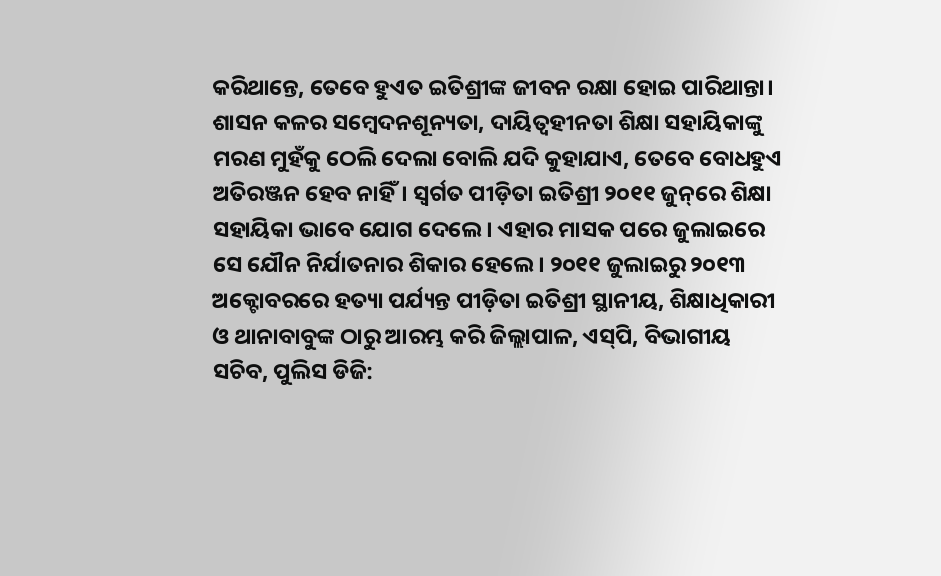କରିଥାନ୍ତେ, ତେବେ ହୁଏତ ଇତିଶ୍ରୀଙ୍କ ଜୀବନ ରକ୍ଷା ହୋଇ ପାରିଥାନ୍ତା। ଶାସନ କଳର ସମ୍ବେଦନଶୂନ୍ୟତା, ଦାୟିତ୍ୱହୀନତା ଶିକ୍ଷା ସହାୟିକାଙ୍କୁ ମରଣ ମୁହଁକୁ ଠେଲି ଦେଲା ବୋଲି ଯଦି କୁହାଯାଏ, ତେବେ ବୋଧହୁଏ ଅତିରଞ୍ଜନ ହେବ ନାହିଁ। ସ୍ୱର୍ଗତ ପୀଡ଼ିତା ଇତିଶ୍ରୀ ୨୦୧୧ ଜୁନ୍‌ରେ ଶିକ୍ଷା ସହାୟିକା ଭାବେ ଯୋଗ ଦେଲେ। ଏହାର ମାସକ ପରେ ଜୁଲାଇରେ ସେ ଯୌନ ନିର୍ଯାତନାର ଶିକାର ହେଲେ। ୨୦୧୧ ଜୁଲାଇରୁ ୨୦୧୩ ଅକ୍ଟୋବରରେ ହତ୍ୟା ପର୍ଯ୍ୟନ୍ତ ପୀଡ଼ିତା ଇତିଶ୍ରୀ ସ୍ଥାନୀୟ, ଶିକ୍ଷାଧିକାରୀ ଓ ଥାନାବାବୁଙ୍କ ଠାରୁ ଆରମ୍ଭ କରି ଜିଲ୍ଲାପାଳ, ଏସ୍‌ପି, ବିଭାଗୀୟ ସଚିବ, ପୁଲିସ ଡିଜି: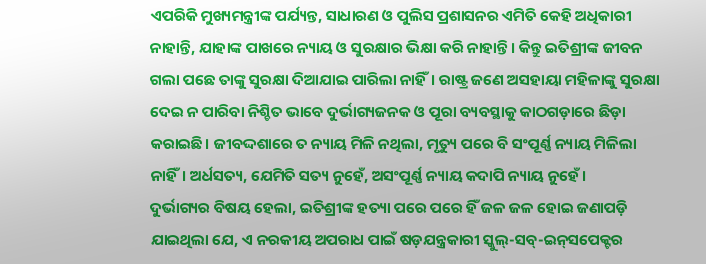ଏପରିକି ମୁଖ୍ୟମନ୍ତ୍ରୀଙ୍କ ପର୍ଯ୍ୟନ୍ତ, ସାଧାରଣ ଓ ପୁଲିସ ପ୍ରଶାସନର ଏମିତି କେହି ଅଧିକାରୀ ନାହାନ୍ତି, ଯାହାଙ୍କ ପାଖରେ ନ୍ୟାୟ ଓ ସୁରକ୍ଷାର ଭିକ୍ଷା କରି ନାହାନ୍ତି। କିନ୍ତୁ ଇତିଶ୍ରୀଙ୍କ ଜୀବନ ଗଲା ପଛେ ତାଙ୍କୁ ସୁରକ୍ଷା ଦିଆଯାଇ ପାରିଲା ନାହିଁ। ରାଷ୍ଟ୍ର ଜଣେ ଅସହାୟା ମହିଳାଙ୍କୁ ସୁରକ୍ଷା ଦେଇ ନ ପାରିବା ନିଶ୍ଚିତ ଭାବେ ଦୁର୍ଭାଗ୍ୟଜନକ ଓ ପୂରା ବ୍ୟବସ୍ଥାକୁ କାଠଗଡ଼ାରେ ଛିଡ଼ା କରାଇଛି। ଜୀବଦ୍ଦଶାରେ ତ ନ୍ୟାୟ ମିଳି ନଥିଲା, ମୃତ୍ୟୁ ପରେ ବି ସଂପୂର୍ଣ୍ଣ ନ୍ୟାୟ ମିଳିଲା ନାହିଁ। ଅର୍ଧସତ୍ୟ, ଯେମିତି ସତ୍ୟ ନୁହେଁ, ଅସଂପୂର୍ଣ୍ଣ ନ୍ୟାୟ କଦାପି ନ୍ୟାୟ ନୁହେଁ।
ଦୁର୍ଭାଗ୍ୟର ବିଷୟ ହେଲା, ଇତିଶ୍ରୀଙ୍କ ହତ୍ୟା ପରେ ପରେ ହିଁ ଜଳ ଜଳ ହୋଇ ଜଣାପଡ଼ି ଯାଇଥିଲା ଯେ, ଏ ନରକୀୟ ଅପରାଧ ପାଇଁ ଷଡ଼ଯନ୍ତ୍ରକାରୀ ସ୍କୁଲ୍‌-ସବ୍‌-ଇନ୍‌ସପେକ୍ଟର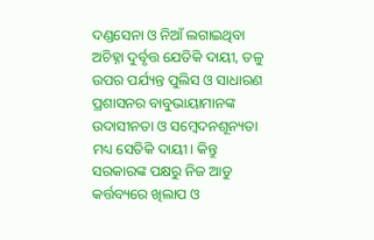ଦଣ୍ଡସେନା ଓ ନିଆଁ ଲଗାଇଥିବା ଅଚିହ୍ନା ଦୁର୍ବୃତ୍ତ ଯେତିକି ଦାୟୀ, ତଳୁ ଉପର ପର୍ଯ୍ୟନ୍ତ ପୁଲିସ ଓ ସାଧାରଣ ପ୍ରଶାସନର ବାବୁଭାୟାମାନଙ୍କ ଉଦାସୀନତା ଓ ସମ୍ବେଦନଶୂନ୍ୟତା ମଧ୍ୟ ସେତିକି ଦାୟୀ। କିନ୍ତୁ ସରକାରଙ୍କ ପକ୍ଷରୁ ନିଜ ଆଡୁ କର୍ତ୍ତବ୍ୟରେ ଖିଲାପ ଓ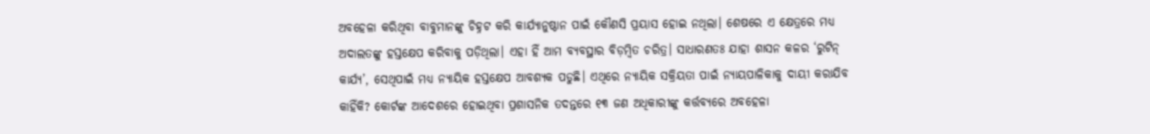ଅବହେଳା କରିଥିବା ବାବୁମାନଙ୍କୁ ଚିହ୍ନଟ କରି କାର୍ଯ୍ୟାନୁଷ୍ଠାନ ପାଇଁ କୌଣସି ପ୍ରୟାସ ହୋଇ ନଥିଲା। ଶେଷରେ ଏ କ୍ଷେତ୍ରରେ ମଧ୍ୟ ଅଦାଲତଙ୍କୁ ହସ୍ତକ୍ଷେପ କରିବାକୁ ପଡ଼ିଥିଲା। ଏହା ହିଁ ଆମ ବ୍ୟବସ୍ଥାର ବିଡ଼ମ୍ବିତ ଚରିତ୍ର। ସାଧାରଣତଃ ଯାହା ଶାସନ କଳର ‘ରୁଟିନ୍‌ କାର୍ଯ୍ୟ’, ସେଥିପାଇଁ ମଧ୍ୟ ନ୍ୟାୟିକ ହସ୍ତକ୍ଷେପ ଆବଶ୍ୟକ ପଡୁଛି। ଏଥିରେ ନ୍ୟାୟିକ ସକ୍ରିୟତା ପାଇଁ ନ୍ୟାୟପାଳିକାକୁ ଦାୟୀ କରାଯିବ କାହିଁକି? କୋର୍ଟଙ୍କ ଆଦେଶରେ ହୋଇଥିବା ପ୍ରଶାସନିକ ତଦନ୍ତରେ ୧୩ ଜଣ ଅଧିକାରୀଙ୍କୁ କର୍ତ୍ତବ୍ୟରେ ଅବହେଳା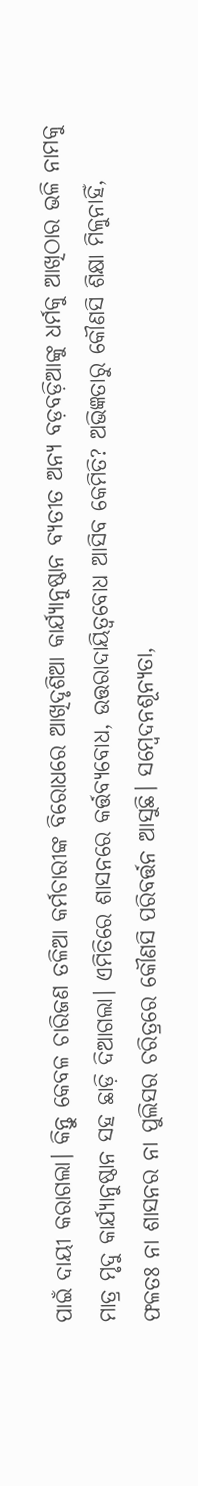ପାଇଁ ଦାୟୀ କରାଗଲା। କିନ୍ତୁ କେବଳ ଚାରିଜଣ ତଳିଆ କର୍ମଚାରୀଙ୍କ ବିରୋଧରେ ଆଖିଦୃଶିଆ କାର୍ଯ୍ୟାନୁଷ୍ଠାନ ବ୍ୟତୀତ ଅନ୍ୟ ବଡ଼ବଡ଼ିଆଙ୍କୁ ଧର୍ମକୁ ଆଖିଠାର ଭଳି ନାମକୁ ମାତ୍ର ମୃଦୁ କାର୍ଯ୍ୟାନୁଷ୍ଠାନ ସହ ଛାଡ଼ି ଦିଆଗଲା। ଏମିତିରେ ଶାସନରେ କର୍ତ୍ତବ୍ୟବୋଧ, ଉତ୍ତରାଦାୟିତ୍ୱବୋଧ ଆସିବ କେମିତି? ଅଭିଜ୍ଞତାରୁ କୌଣସି ଶିକ୍ଷା ମିଳୁନାହିଁ, ଫଳତଃ ନା ଶାସନର ନା ପୁଲିସର ଚରିତ୍ରରେ କୌଣସି ପରିବର୍ତ୍ତନ ଆସୁଛି। ସମ୍ବେଦନଶୂନ୍ୟତା,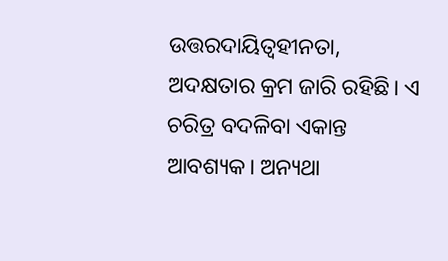ଉତ୍ତରଦାୟିତ୍ୱହୀନତା, ଅଦକ୍ଷତାର କ୍ରମ ଜାରି ରହିଛି। ଏ ଚରିତ୍ର ବଦଳିବା ଏକାନ୍ତ ଆବଶ୍ୟକ। ଅନ୍ୟଥା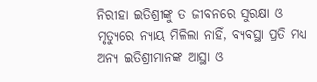ନିରୀହା ଇତିଶ୍ରୀଙ୍କୁ ତ ଜୀବନରେ ସୁରକ୍ଷା ଓ ମୃତ୍ୟୁରେ ନ୍ୟାୟ ମିଳିଲା ନାହିଁ, ବ୍ୟବସ୍ଥା ପ୍ରତି ମଧ୍ୟ ଅନ୍ୟ ଇତିଶ୍ରୀମାନଙ୍କ ଆସ୍ଥା ଓ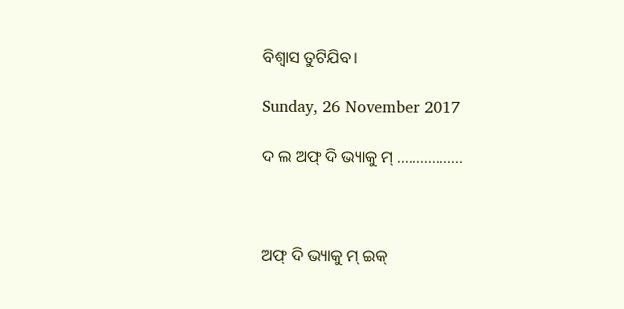ବିଶ୍ୱାସ ତୁଟିଯିବ।

Sunday, 26 November 2017

ଦ ଲ ଅଫ୍ ଦି ଭ୍ୟାକୁ ମ୍ .................



ଅଫ୍ ଦି ଭ୍ୟାକୁ ମ୍ ଇକ୍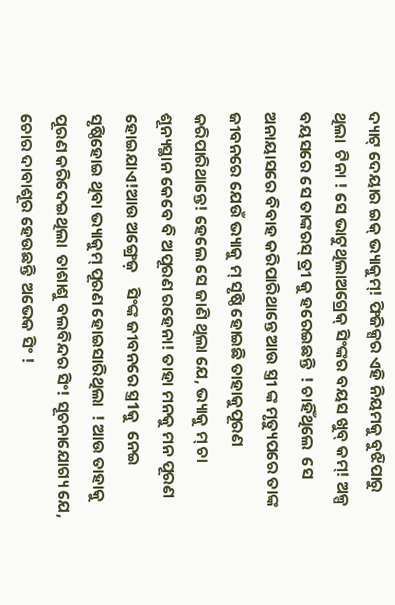ଦ୍ୟାଟ୍ ଦେୟାର ଇକ୍ ଭ୍ୟାକୁମ୍! ଫିଜିକ୍ସର ଏହି ନିୟମକୁ ବୁଝିପାରୁ ଥିଲା  ଟିନା ! ସେ ଭାଟୁଥିଲାଅଗ୍ରେକ୍ ସିଂଙ୍କର ବୟସ ଖୁବ୍ କମ୍! ଅଳ୍ପ ବୟସରେ ସେ ତାଙ୍କରସ୍ ତ୍ରୀ କୁ ହରେଇଛନ୍ତି  ! ଚାହିଁଥିଲେ  ସେ ଅନାୟାସରେ ବିବାହ କରିପାରିଥାନ୍ତେ ଆଉ ସ୍ତ୍ରୀ ଙ୍କ ମୃତ୍ୟୁପରେ ତାଙ୍କ ଜୀବନରେ ଯେଉଁ ଭ୍ୟାକୁ ମ୍ ସୃଷ୍ଠି ହୋଇଛି ତାହାକୁପୂରଣ କରିପାରିଥାନ୍ତେ! ହେଲେ ସେ ଜାଣି ଥିଲା ଯେ, ଭ୍ୟାକୁ ମ୍ ଚା ଶୂନ୍ୟସ୍ଥାନ କେବେ ବି ଅପୂରଣ ରହେନା! ତାହା ମନକୁ ମନ ପୂରଣ ହୋଇଯାଏ!ଆଉ ଅଙ୍ଗ୍ରେଜ଼    ସିଂଙ୍କ ଜୀବନରେ ସ୍ତ୍ର1କୁ  ନେଇ ସୃଷ୍ଠିହୋଇ ଥିବା ଭ୍ୟାକୁମ୍ ପୂରଣ ହୋଇସାରିଥିଲା  ! ଆଉ ତାହାକୁ ପୂରଣ କରିଦେଇଥିଲା  ତାଶାଶୁ ବଲବିନ୍ଦର ସିଂ! ସୂଚନାଯୋଗ୍ୟ ଯେ, ଚୋର ଦାବାଶୂର ହେଉଛନ୍ତି  ଅଭେକ ସିଂ !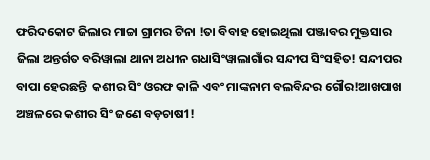ଫରିଦକୋଟ ଜିଲାର ମାଚ୍ଚା ଗ୍ରାମର ଟିନା !ତା ବିବାହ ହୋଇଥିଲା ପଞ୍ଜାବର ମୁକ୍ତସାର ଜିଲା ଅନ୍ତର୍ଗତ ବରିୱାଲା ଥାନା ଅଧୀନ ଗଧାସିଂୱାଲାଗାଁର ସନ୍ଦୀପ ସିଂସହିତ! ସନ୍ଦୀପର ବାପା ହେରଛନ୍ତି  କଶୀର ସିଂ ଓରଫ କାଳି ଏବଂ ମାଙ୍କନାମ ବଲବିନ୍ଦର ଗୌର!ଆଖପାଖ ଅଞ୍ଚଳରେ କଶୀର ସିଂ ଜଣେ ବଡ଼ଚାଷ1!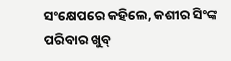ସଂକ୍ଷେପରେ କହିଲେ, କଶୀର ସିଂଙ୍କ ପରିବାର ଖୁବ୍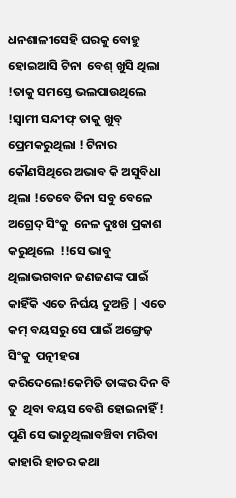ଧନଶାଳୀସେହି ଘରକୁ ବୋହୁ ହୋଇଆସି ଟିନା  ବେଶ୍ ଖୁସି ଥିଲା !ତାକୁ ସମସ୍ତେ ଭଲପାଉଥିଲେ !ସ୍ବାମୀ ସନ୍ଦୀଫ୍ ତାକୁ ଖୁବ୍ ପ୍ରେମକରୁଥିଲା ! ଟିନାର କୌଣସିଥିରେ ଅଭାବ କି ଅସୁବିଧା ଥିଲା !ତେବେ ତିନା ସବୁ ବେଳେ  ଅଗ୍ରେଦ୍ ସିଂକୁ  ନେଳ ଦୁଃଖ ପ୍ରକାଶ କରୁଥିଲେ  !!ସେ ଭାବୁ ଥିଲାଭଗବାନ ଜଣଜଣଙ୍କ ପାଇଁ କାହିଁକି ଏତେ ନିର୍ଘୟ ଦୁଅନ୍ତି | ଏତେ କମ୍ ବୟସରୁ ସେ ପାଇଁ ଅଙ୍ଗ୍ରେଜ଼  ସିଂକୁ  ପତ୍ନୀହରା କରିଦେଲେ!କେମିତି ତାଙ୍କର ଦିନ ବି ତୁ  ଥିବା ବୟସ ବେଶି ହୋଇନାହିଁ ! ପୁଣି ସେ ଭାଚୁଥିଲାବଞ୍ଚିବା ମରିବା କାହାରି ହାତର କଥା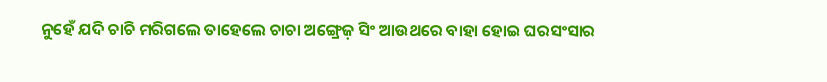ନୁହେଁ ଯଦି ଚାଚି ମରିଗଲେ ତାହେଲେ ଚାଚା ଅଙ୍ଗ୍ରେଜ଼ ସିଂ ଆଉଥରେ ବାହା ହୋଇ ଘରସଂସାର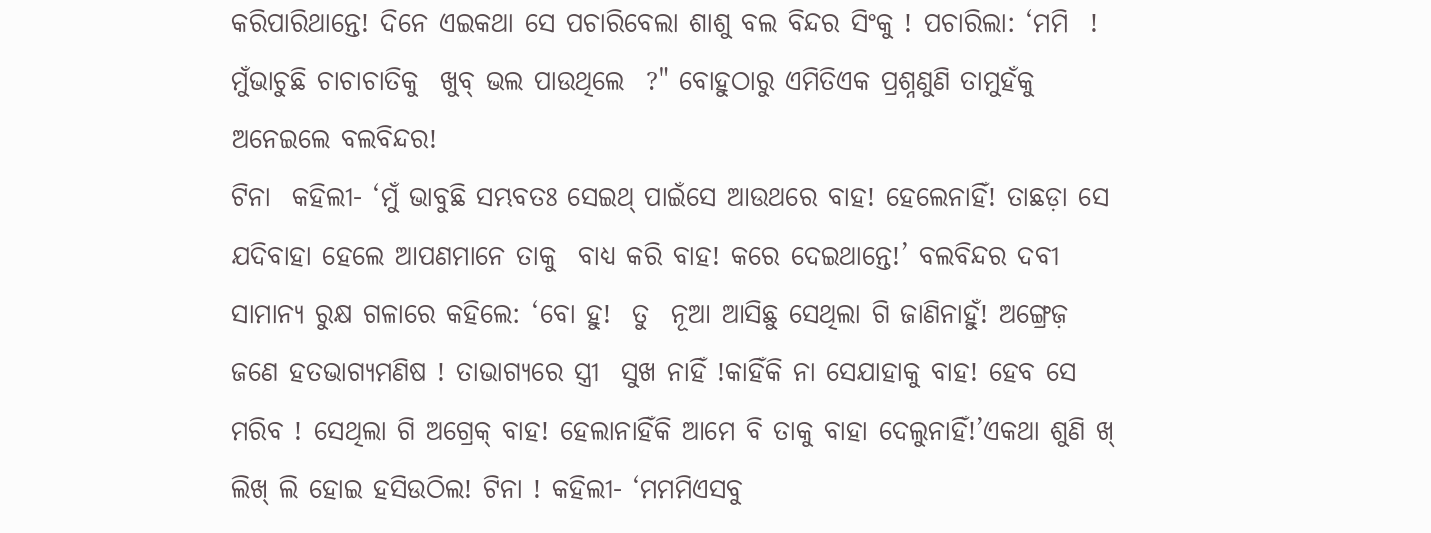କରିପାରିଥାନ୍ତେ! ଦିନେ ଏଇକଥା ସେ ପଚାରିବେଲା ଶାଶୁ ବଲ ବିନ୍ଦର ସିଂକୁ ! ପଚାରିଲା: ‘ମମି  ! ମୁଁଭାଚୁଛି ଚାଚାଚାତିକୁ  ଖୁବ୍ ଭଲ ପାଉଥିଲେ  ?" ବୋହୁଠାରୁ ଏମିତିଏକ ପ୍ରଶ୍ନଣୁଣି ତାମୁହଁକୁ ଅନେଇଲେ ବଲବିନ୍ଦର!
ଟିନା  କହିଲୀ- ‘ମୁଁ ଭାବୁଛି ସମ୍ଭବତଃ ସେଇଥ୍ ପାଇଁସେ ଆଉଥରେ ବାହ! ହେଲେନାହିଁ! ତାଛଡ଼ା ସେ ଯଦିବାହା ହେଲେ ଆପଣମାନେ ତାକୁ  ବାଧ୍ୟ କରି ବାହ! କରେ ଦେଇଥାନ୍ତେ!’ ବଲବିନ୍ଦର ଦବୀ ସାମାନ୍ୟ ରୁକ୍ଷ ଗଳାରେ କହିଲେ: ‘ବୋ ହୁ!  ତୁ  ନୂଆ ଆସିଛୁ ସେଥିଲା ଗି ଜାଣିନାହୁଁ! ଅଙ୍ଗ୍ରେଜ଼  ଜଣେ ହତଭାଗ୍ୟମଣିଷ ! ତାଭାଗ୍ୟରେ ସ୍ତ୍ରୀ  ସୁଖ ନାହିଁ !କାହିଁକି ନା ସେଯାହାକୁ ବାହ! ହେବ ସେ ମରିବ ! ସେଥିଲା ଗି ଅଗ୍ରେକ୍ ବାହ! ହେଲାନାହିଁକି ଆମେ ବି ତାକୁ ବାହା ଦେଲୁନାହିଁ!’ଏକଥା ଶୁଣି ଖ୍ ଲିଖ୍ ଲି ହୋଇ ହସିଉଠିଲ! ଟିନା ! କହିଲୀ- ‘ମମମିଏସବୁ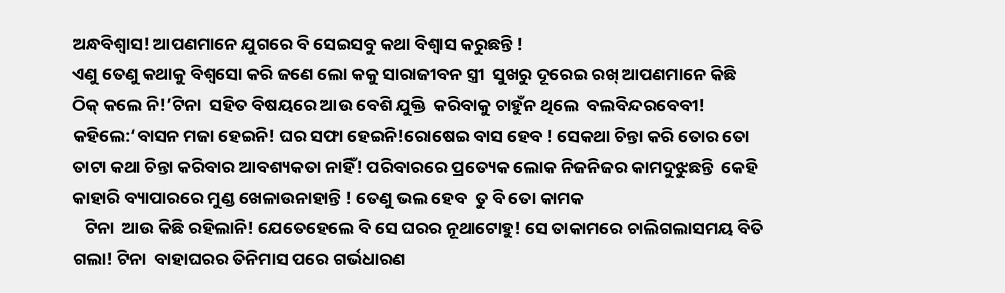ଅନ୍ଧବିଶ୍ୱାସ! ଆପଣମାନେ ଯୁଗରେ ବି ସେଇସବୁ କଥା ବିଶ୍ବାସ କରୁଛନ୍ତି !
ଏଣୁ ତେଣୁ କଥାକୁ ବିଶ୍ଵସୋ କରି ଜଣେ ଲୋ କକୁ ସାରାଜୀବନ ସ୍ତ୍ରୀ  ସୁଖରୁ ଦୂରେଇ ରଖ୍ ଆପଣମାନେ କିଛି ଠିକ୍ କଲେ ନି!’ଟିନା  ସହିତ ବିଷୟରେ ଆଉ ବେଶି ଯୁକ୍ତି  କରିବାକୁ ଚାହୁଁନ ଥିଲେ  ବଲବିନ୍ଦରବେବୀ! କହିଲେ:‘ବାସନ ମଜା ହେଇନି! ଘର ସଫା ହେଇନି!ରୋଷେଇ ବାସ ହେବ ! ସେକଥା ଚିନ୍ତା କରି ତୋର ତୋ ତାଟା କଥା ଚିନ୍ତା କରିବାର ଆବଶ୍ୟକତା ନାହିଁ! ପରିବାରରେ ପ୍ରତ୍ୟେକ ଲୋକ ନିଜନିଜର କାମଦୁଝୁଛନ୍ତି  କେହି କାହାରି ବ୍ୟାପାରରେ ମୁଣ୍ଡ ଖେଳାଉନାହାନ୍ତି ! ତେଣୁ ଭଲ ହେବ  ତୁ ବି ତୋ କାମକ
   ଟିନା  ଆଉ କିଛି ରହିଲାନି! ଯେତେହେଲେ ବି ସେ ଘରର ନୂଥାଟୋହୁ! ସେ ତାକାମରେ ଚାଲିଗଲାସମୟ ବିତି ଗଲା! ଟିନା  ବାହାଘରର ତିନିମାସ ପରେ ଗର୍ଭଧାରଣ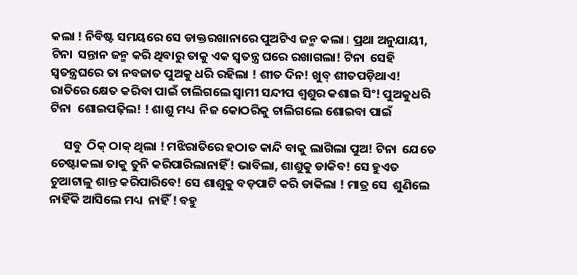କଲା ! ନିବିଷ୍ଟ ସମୟରେ ସେ ଡାକ୍ତରଖାନାରେ ପୁଅଟିଏ ଜନ୍ମ କଲା l ପ୍ରଥା ଅନୁଯାୟୀ, ଟିନା  ସନ୍ତାନ ଜନ୍ମ କରି ଥିବାରୁ ତାକୁ ଏକ ସ୍ଵତନ୍ତ୍ର ଘରେ ରଖାଗଲା! ଟିନା  ସେହି ସ୍ଵତନ୍ତ୍ରଘରେ ତା ନବଜାତ ପୁଅକୁ ଧରି ରହିଲା ! ଶୀତ ଦିନ! ଖୁବ୍ ଶୀତପଡ଼ିଥାଏ! ରାତିରେ କ୍ଷେତ କରିବା ପାଇଁ ଚାଲିଗଲେ ସ୍ବାମୀ ସନ୍ଦୀପ ଶ୍ଵଶୁର କଶାଇ ସିଂ! ପୁଅକୁଧରି ଟିନା  ଶୋଇପଢ଼ିଲ! ! ଶାଶୁ ମଧ୍ୟ  ନିଜ କୋଠରିକୁ ଚାଲିଗଲେ ଶୋଇବା ପାଇଁ

     ସବୁ  ଠିକ୍ ଠାକ୍ ଥିଲା ! ମଝିରାତିରେ ହଠାତ କାନ୍ଦି ବାକୁ ଲାଗିଲା ପୁଅ! ଟିନା  ଯେତେ ଚେଷ୍ଟାକଲା ତାକୁ ତୁନି କରିପାରିଲାନାହିଁ! ଭାବିଲା, ଶାଶୁକୁ ଡାକିବ! ସେ ହୁଏତ ଚୁଆଟାଳୁ ଶାନ୍ତ କରିପାରିବେ! ସେ ଶାଶୁକୁ ବଡ଼ପାଟି କରି ଡାକିଲା ! ମାତ୍ର ସେ  ଶୁଣିଲେ ନାହିଁକି ଆସିଲେ ମଧ୍ୟ  ନାହିଁ ! ବହୁ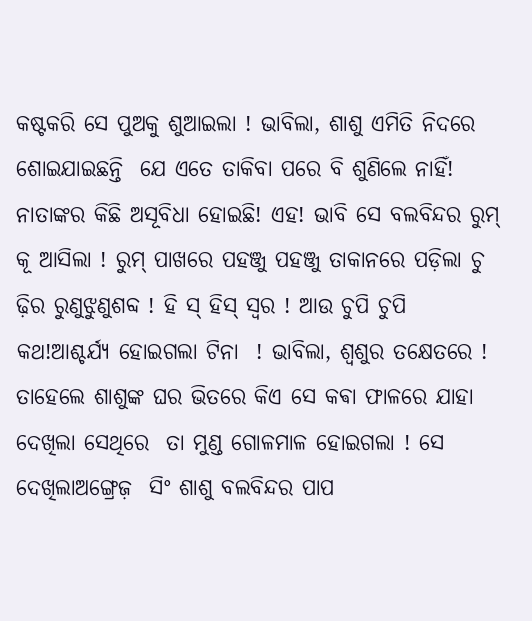କଷ୍ଟକରି ସେ ପୁଅକୁ ଶୁଆଇଲା ! ଭାବିଲା, ଶାଶୁ ଏମିତି ନିଦରେ  ଶୋଇଯାଇଛନ୍ତି  ଯେ ଏତେ ତାକିବା ପରେ ବି ଶୁଣିଲେ ନାହିଁ! ନାତାଙ୍କର କିଛି ଅସୂବିଧା ହୋଇଛି! ଏହ! ଭାବି ସେ ବଲବିନ୍ଦର ରୁମ୍ କୂ ଆସିଲା ! ରୁମ୍ ପାଖରେ ପହଞ୍ଜୁ ପହଞ୍ଜୁ ତାକାନରେ ପଡ଼ିଲା ଚୁ ଢ଼ିର ରୁଣୁଝୁଣୁଶବ୍ଦ ! ହି ସ୍ ହିସ୍ ସ୍ୱର ! ଆଉ ଚୁପି ଚୁପି  କଥ!ଆଶ୍ଚର୍ଯ୍ଯ ହୋଇଗଲା ଟିନା  ! ଭାବିଲା, ଶ୍ଵଶୁର ତକ୍ଷେତରେ ! ତାହେଲେ ଶାଶୁଙ୍କ ଘର ଭିତରେ କିଏ ସେ କଵା ଫାଳରେ ଯାହା ଦେଖିଲା ସେଥିରେ  ତା ମୁଣ୍ଡ ଗୋଳମାଳ ହୋଇଗଲା ! ସେ ଦେଖିଲାଅଙ୍ଗ୍ରେଜ଼  ସିଂ ଶାଶୁ ବଲବିନ୍ଦର ପାପ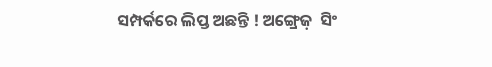ସମ୍ପର୍କରେ ଲିପ୍ତ ଅଛନ୍ତି ! ଅଙ୍ଗ୍ରେଜ଼  ସିଂ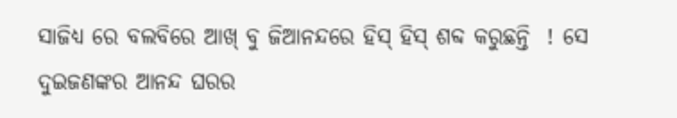ସାଜିଧ୍ୟ ରେ ବଲବିରେ ଆଖ୍ ବୁ ଜିଆନନ୍ଦରେ ହିସ୍ ହିସ୍ ଶବ୍ଦ କରୁଛନ୍ତି  ! ସେ ଦୁଇଜଣଙ୍କର ଆନନ୍ଦ ଘରର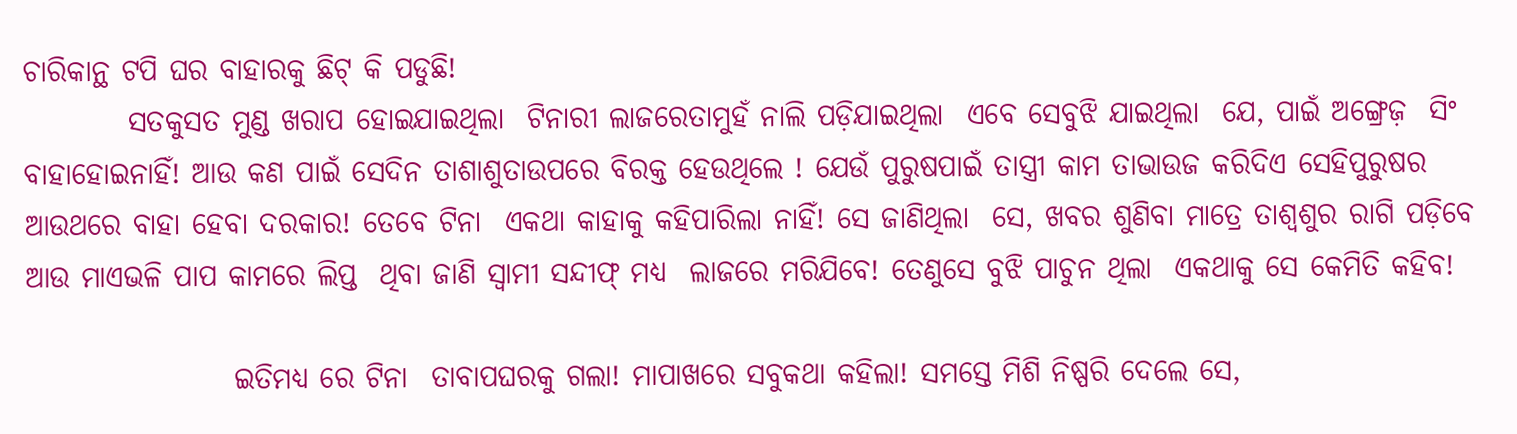ଚାରିକାନ୍ଥ ଟପି ଘର ବାହାରକୁ ଛିଟ୍ କି ପଡୁଛି!
         ସତକୁସତ ମୁଣ୍ଡ ଖରାପ ହୋଇଯାଇଥିଲା  ଟିନାରୀ ଲାଜରେତାମୁହଁ ନାଲି ପଡ଼ିଯାଇଥିଲା  ଏବେ ସେବୁଝି ଯାଇଥିଲା  ଯେ, ପାଇଁ ଅଙ୍ଗ୍ରେଜ଼  ସିଂ ବାହାହୋଇନାହିଁ! ଆଉ କଣ ପାଇଁ ସେଦିନ ତାଶାଶୁତାଉପରେ ବିରକ୍ତ ହେଉଥିଲେ ! ଯେଉଁ ପୁରୁଷପାଇଁ ତାସ୍ତ୍ରୀ କାମ ତାଭାଉଜ କରିଦିଏ ସେହିପୁରୁଷର ଆଉଥରେ ବାହା ହେବା ଦରକାର! ତେବେ ଟିନା  ଏକଥା କାହାକୁ କହିପାରିଲା ନାହିଁ! ସେ ଜାଣିଥିଲା  ସେ, ଖବର ଶୁଣିବା ମାତ୍ରେ ତାଶ୍ୱଶୁର ରାଗି ପଡ଼ିବେ ଆଉ ମାଏଭଳି ପାପ କାମରେ ଲିପ୍ତ  ଥିବା ଜାଣି ସ୍ବାମୀ ସନ୍ଦୀଫ୍ ମଧ୍ୟ  ଲାଜରେ ମରିଯିବେ! ତେଣୁସେ ବୁଝି ପାଚୁନ ଥିଲା  ଏକଥାକୁ ସେ କେମିତି କହିବ!

                  ଇତିମଧ୍ୟ ରେ ଟିନା  ତାବାପଘରକୁ ଗଲା! ମାପାଖରେ ସବୁକଥା କହିଲା! ସମସ୍ତେ ମିଶି ନିଷ୍ପରି ଦେଲେ ସେ,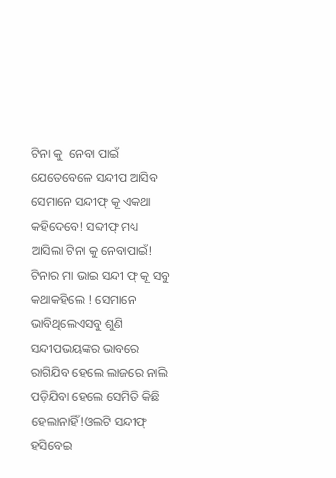ଟିନା କୁ  ନେବା ପାଇଁ ଯେତେବେଳେ ସନ୍ଦୀପ ଆସିବ ସେମାନେ ସନ୍ଦୀଫ୍ କୂ ଏକଥା କହିଦେବେ! ସବ୍ଦୀଫ୍ ମଧ୍ୟ  ଆସିଲା ଟିନା କୁ ନେବାପାଇଁ! ଟିନାର ମା ଭାଇ ସନ୍ଦୀ ଫ୍ କୂ ସବୁ କଥାକହିଲେ ! ସେମାନେ ଭାବିଥିଲେଏସବୁ ଶୁଣି ସନ୍ଦୀପଭୟଙ୍କର ଭାବରେ ରାଗିଯିବ ହେଲେ ଲାଜରେ ନାଲି ପଡ଼ିଯିବା ହେଲେ ସେମିତି କିଛି ହେଲାନାହିଁ!ଓଲଟି ସନ୍ଦୀଫ୍ ହସିବେଇ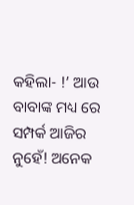କହିଲା- !’ ଆଉ ବାବାଙ୍କ ମଧ୍ୟ ରେ ସମ୍ପର୍କ ଆଜିର ନୁହେଁ! ଅନେକ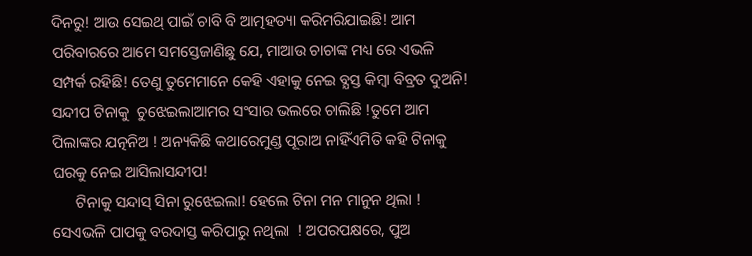ଦିନରୁ! ଆଉ ସେଇଥ୍ ପାଇଁ ଚାବି ବି ଆତ୍ମହତ୍ୟା କରିମରିଯାଇଛି! ଆମ ପରିବାରରେ ଆମେ ସମସ୍ତେଜାଣିଛୁ ଯେ, ମାଆଉ ଚାଚାଙ୍କ ମଧ୍ୟ ରେ ଏଭଳି ସମ୍ପର୍କ ରହିଛି! ତେଣୁ ତୁମେମାନେ କେହି ଏହାକୁ ନେଇ ବ୍ଯସ୍ତ କିମ୍ବା ବିବ୍ରତ ଦୁଅନି! ସନ୍ଦୀପ ଟିନାକୁ  ଚୁଝେଇଲାଆମର ସଂସାର ଭଲରେ ଚାଲିଛି !ତୁମେ ଆମ ପିଲାଙ୍କର ଯତ୍ନନିଅ ! ଅନ୍ୟକିଛି କଥାରେମୁଣ୍ଡ ପୂରାଅ ନାହିଁଏମିତି କହି ଟିନାକୁ  ଘରକୁ ନେଇ ଆସିଲାସନ୍ଦୀପ!
      ଟିନାକୁ ସନ୍ଦାସ୍ ସିନା ରୁଝେଇଲା! ହେଲେ ଟିନା ମନ ମାନୁନ ଥିଲା ! ସେଏଭଳି ପାପକୁ ବରଦାସ୍ତ କରିପାରୁ ନଥିଲା  ! ଅପରପକ୍ଷରେ, ପୁଅ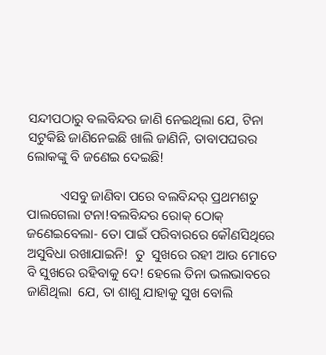ସନ୍ଦୀପଠାରୁ ବଲବିନ୍ଦର ଜାଣି ନେଇଥିଲା ଯେ, ଟିନା  ସଟୁକିଛି ଜାଣିନେଇଛି ଖାଲି ଜାଣିନି, ତାବାପଘରର ଲୋକଙ୍କୁ ବି ଜଣେଇ ଦେଇଛି!

          ଏସବୁ ଜାଣିବା ପରେ ବଲବିନ୍ଦର୍ ପ୍ରଥମଶତୁ ପାଲଗେଲା ଟନା!ବଲବିନ୍ଦର ରୋକ୍ ଠୋକ୍ ଜଣେଇବେଲା- ତୋ ପାଇଁ ପରିବାରରେ କୌଣସିଥିରେ  ଅସୁବିଧା ରଖାଯାଇନି!  ତୁ  ସୁଖରେ ରହୀ ଆଉ ମୋତେ ବି ସୁଖରେ ରହିବାକୁ ଦେ! ହେଲେ ତିନା ଭଲଭାବରେ ଜାଣିଥିଲା  ଯେ, ତା ଶାଶୁ ଯାହାକୁ ସୁଖ ବୋଲି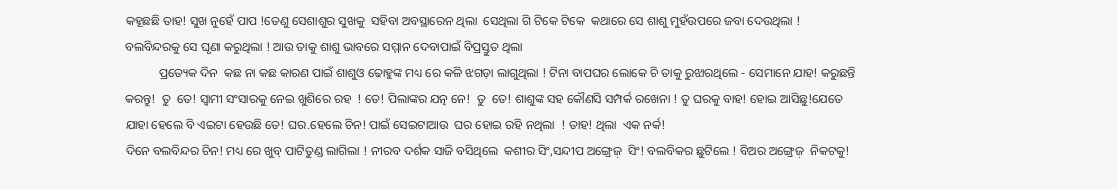କହୂଛଛି ତାହ! ସୁଖ ନୁହେଁ ପାପ !ତେଣୁ ସେଶାଶୁର ସୁଖକୁ  ସହିବା ଅବସ୍ଥାରେନ ଥିଲା  ସେଥିଲା ଗି ଟିକେ ଟିକେ  କଥାରେ ସେ ଶାଶୁ ମୁହଁଉପରେ ଜବା ଦେଉଥିଲା !  ବଲବିନ୍ଦରକୁ ସେ ଘୃଣା କରୁଥିଲା ! ଆଉ ତାକୁ ଶାଶୁ ଭାବରେ ସମ୍ମାନ ଦେବାପାଇଁ ବିପ୍ରସ୍ତୁତ ଥିଲା
           ପ୍ରତ୍ୟେକ ଦିନ  କଛ ନା କଛ କାରଣ ପାଇଁ ଶାଶୁଓ ଢୋହୁଙ୍କ ମଧ୍ୟ ରେ କଳି ଝଗଡ଼ା ଲାଗୁଥିଲା ! ଟିନା ବାପଘର ଲୋକେ ଚି ତାକୁ ରୁଝାରଥିଲେ - ସେମାନେ ଯାହ! କରୁଛନ୍ତି କରନ୍ତୁ!  ତୁ  ତେ! ସ୍ବାମୀ ସଂସାରକୁ ନେଇ ଖୁଶିରେ ରହ  ! ତେ! ପିଲାଙ୍କର ଯତ୍ନ ନେ!  ତୁ  ତେ! ଶାଶୁଙ୍କ ସହ କୌଣସି ସମ୍ପର୍କ ରଖେନା ! ତୁ ଘରକୁ ବାହ! ହୋଇ ଆସିଛୁ!ଯେତେ ଯାହା ହେଲେ ବି ଏଇଟା ହେଉଛି ତେ! ଘର.ହେଲେ ଚିନ! ପାଇଁ ସେଇଟାଆଉ  ଘର ହୋଇ ରହି ନଥିଲା  ! ତାହ! ଥିଲା  ଏକ ନର୍କ!
ଦିନେ ବଲବିନ୍ଦର ଚିନ! ମଧ୍ୟ ରେ ଖୁବ୍ ପାଟିତୁଣ୍ଡ ଲାଗିଲା ! ନୀରବ ଦର୍ଶକ ସାଜି ବସିଥିଲେ  କଶୀର ସିଂ,ସନ୍ଦୀପ ଅଙ୍ଗ୍ରେଜ଼  ସିଂ! ବଲବିକର ଛୁଟିଲେ ! ବିଅର ଅଙ୍ଗ୍ରେଜ଼  ନିକଟକୁ!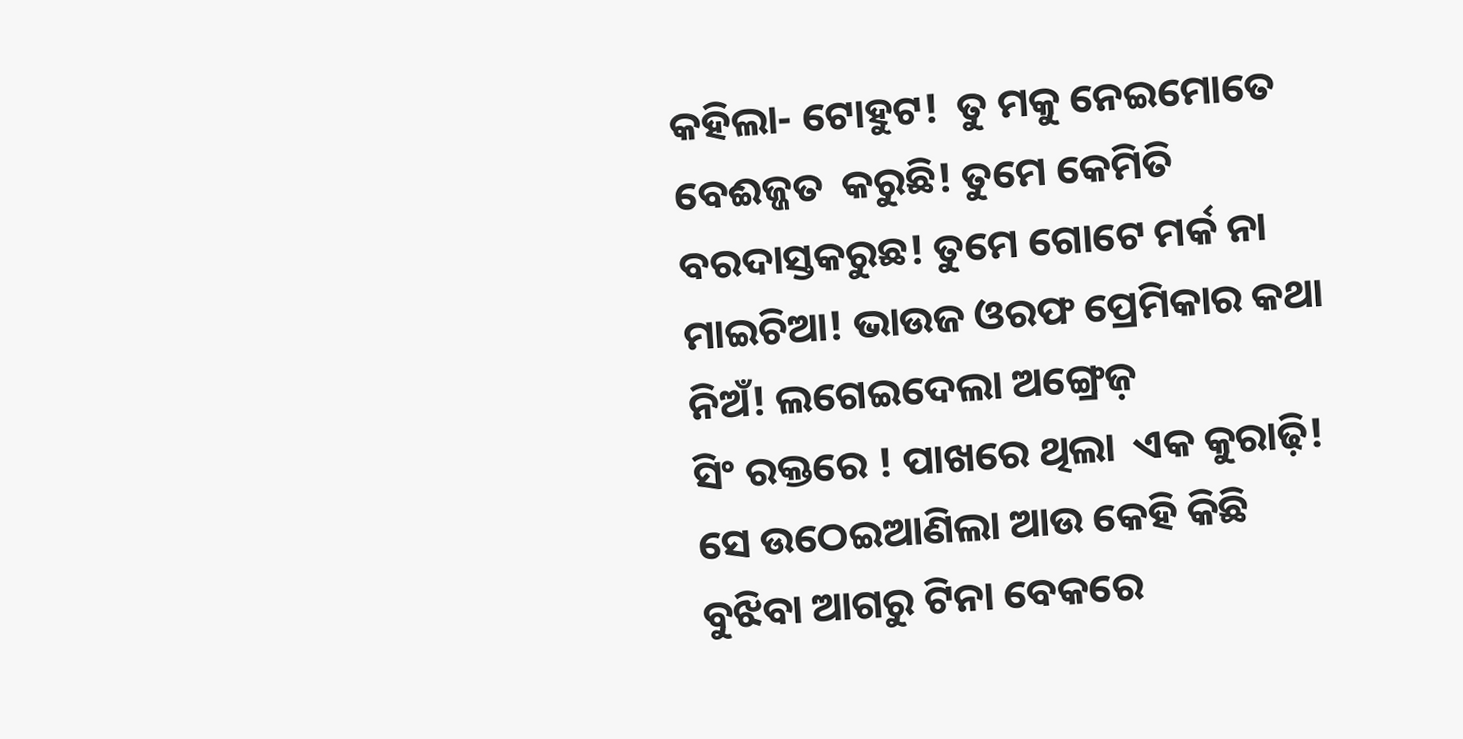କହିଲା- ଟୋହୁଟ!  ତୁ ମକୁ ନେଇମୋତେ ବେଈଜ୍ଜତ  କରୁଛି! ତୁମେ କେମିତି ବରଦାସ୍ତକରୁଛ! ତୁମେ ଗୋଟେ ମର୍କ ନା ମାଇଚିଆ! ଭାଉଜ ଓରଫ ପ୍ରେମିକାର କଥା ନିଅଁ! ଲଗେଇଦେଲା ଅଙ୍ଗ୍ରେଜ଼
ସିଂ ରକ୍ତରେ ! ପାଖରେ ଥିଲା  ଏକ କୁରାଢ଼ି! ସେ ଉଠେଇଆଣିଲା ଆଉ କେହି କିଛି  ବୁଝିବା ଆଗରୁ ଟିନା ବେକରେ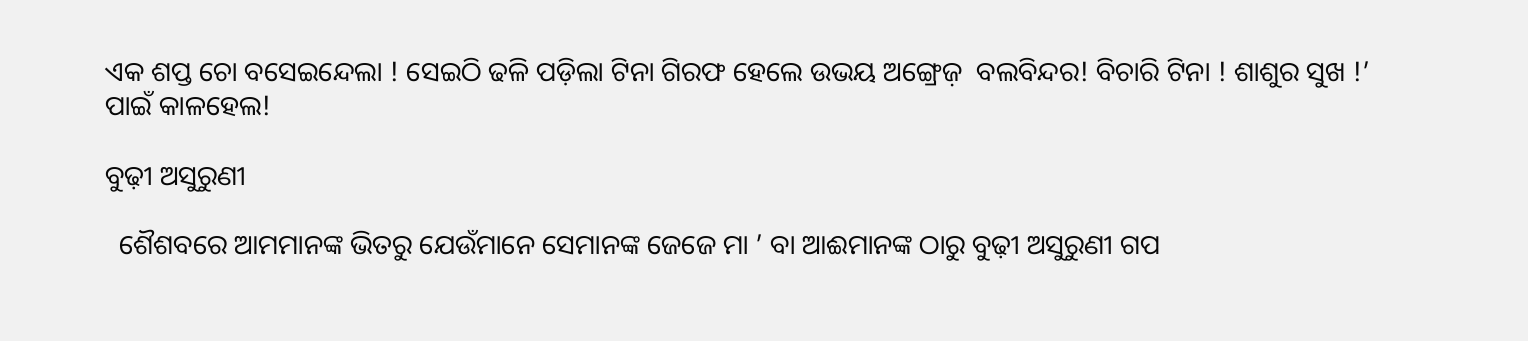ଏକ ଶପ୍ତ ଚୋ ବସେଇନ୍ଦେଲା ! ସେଇଠି ଢଳି ପଡ଼ିଲା ଟିନା ଗିରଫ ହେଲେ ଉଭୟ ଅଙ୍ଗ୍ରେଜ଼  ବଲବିନ୍ଦର! ବିଚାରି ଟିନା ! ଶାଶୁର ସୁଖ !’ ପାଇଁ କାଳହେଲ!

ବୁଢ଼ୀ ଅସୁରୁଣୀ

  ଶୈଶବରେ ଆମମାନଙ୍କ ଭିତରୁ ଯେଉଁମାନେ ସେମାନଙ୍କ ଜେଜେ ମା ’ ବା ଆଈମାନଙ୍କ ଠାରୁ ବୁଢ଼ୀ ଅସୁରୁଣୀ ଗପ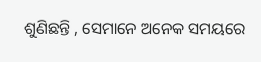ଶୁଣିଛନ୍ତି , ସେମାନେ ଅନେକ ସମୟରେ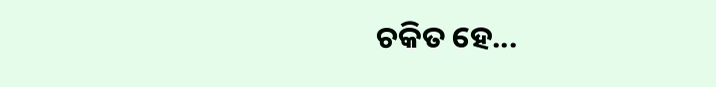ଚକିତ ହେ...